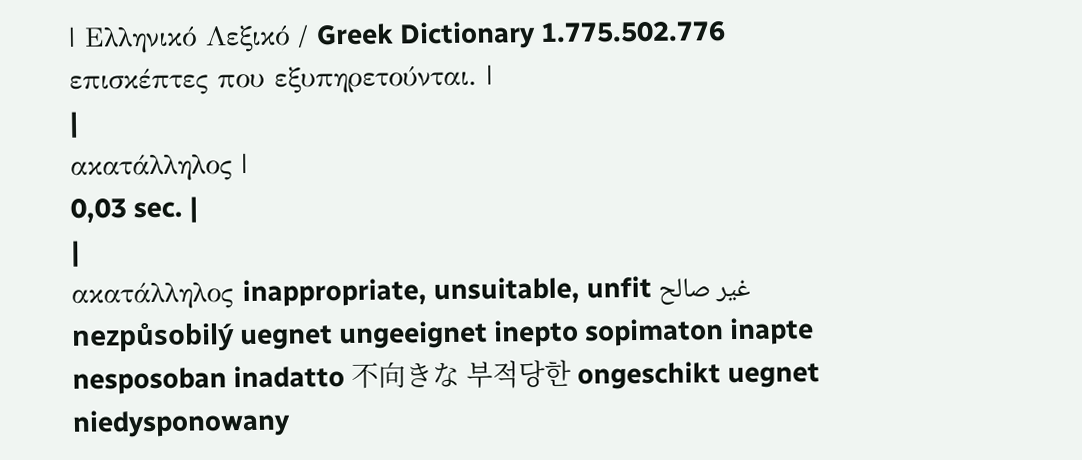| Ελληνικό Λεξικό / Greek Dictionary 1.775.502.776 επισκέπτες που εξυπηρετούνται. |
|
ακατάλληλος |
0,03 sec. |
|
ακατάλληλος inappropriate, unsuitable, unfit غير صالح nezpůsobilý uegnet ungeeignet inepto sopimaton inapte nesposoban inadatto 不向きな 부적당한 ongeschikt uegnet niedysponowany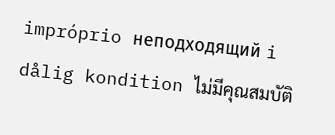impróprio неподходящий i dålig kondition ไม่มีคุณสมบัติ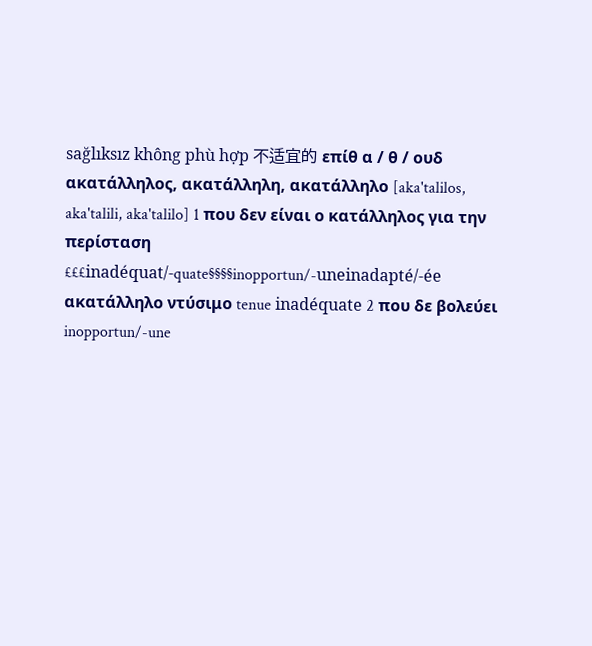sağlıksız không phù hợp 不适宜的 επίθ α / θ / ουδ ακατάλληλος, ακατάλληλη, ακατάλληλο [aka'talilos, aka'talili, aka'talilo] 1 που δεν είναι ο κατάλληλος για την περίσταση £££inadéquat/-quate§§§§inopportun/-uneinadapté/-ée ακατάλληλο ντύσιμο tenue inadéquate 2 που δε βολεύει inopportun/-une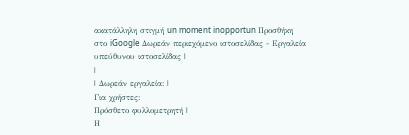ακατάλληλη στιγμή un moment inopportun Προσθήκη στο iGoogle Δωρεάν περιεχόμενο ιστοσελίδας - Εργαλεία υπεύθυνου ιστοσελίδας |
|
| Δωρεάν εργαλεία: |
Για χρήστες:
Πρόσθετο φυλλομετρητή |
Η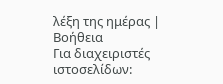λέξη της ημέρας |
Βοήθεια
Για διαχειριστές ιστοσελίδων: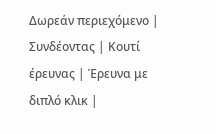Δωρεάν περιεχόμενο | Συνδέοντας | Κουτί έρευνας | Έρευνα με διπλό κλικ |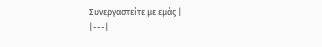Συνεργαστείτε με εμάς |
|---|